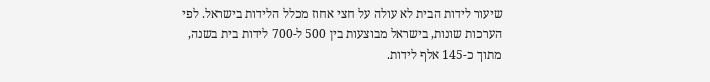שיעור לידות הבית לא עולה על חצי אחוז מכלל הלידות בישראל. לפי הערכות שונות, בישראל מבוצעות בין 500 ל-700 לידות בית בשנה, מתוך כ-145 אלף לידות.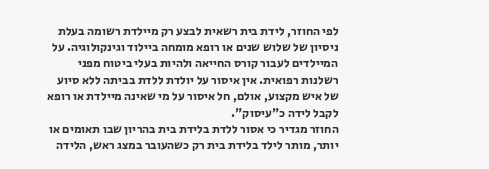לפי החוזר, לידת בית רשאית לבצע רק מיילדת רשומה בעלת ניסיון של שלוש שנים או רופא מומחה ביילוד וגינקולוגיה. על המיילדים לעבור קורס החייאה ולהיות בעלי ביטוח מפני רשלנות רפואית. אין איסור על יולדת ללדת בביתה ללא סיוע של איש מקצוע, אולם, חל איסור על מי שאינה מיילדת או רופא לקבל לידה כ"עיסוק".
החוזר מגדיר כי אסור ללדת בלידת בית בהריון שבו תאומים או יותר, מותר לילד בלידת בית רק כשהעובר במצג ראש, הלידה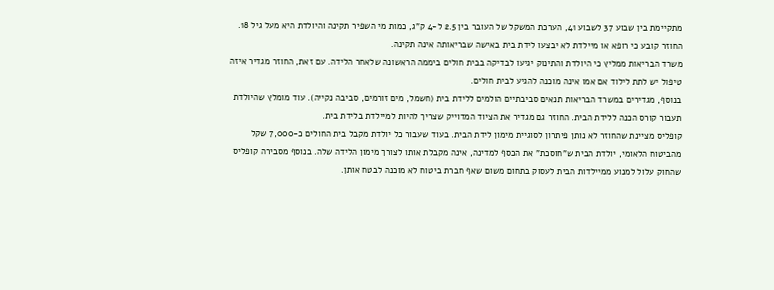מתקיימת בין שבוע 37 לשבוע 41, הערכת המשקל של העובר בין 2.5 ל-4 ק"ג, כמות מי השפיר תקינה והיולדת היא מעל גיל 18. החוזר קובע כי רופא או מיילדת לא יבצעו לידת בית באישה שבריאותה אינה תקינה.
משרד הבריאות ממליץ כי היולדת והתינוק יגיעו לבדיקה בבית חולים ביממה הראשונה שלאחר הלידה. עם זאת, החוזר מגדיר איזה טיפול יש לתת לילוד אם אמו אינה מוכנה להגיע לבית חולים.
בנוסף, מגדירים במשרד הבריאות תנאים סביבתיים הולמים ללידת בית (חשמל, מים זורמים, סביבה נקייה). עוד מומלץ שהיולדת תעבור קורס הכנה ללידת הבית. החוזר גם מגדיר את הציוד המדוייק שצריך להיות למיילדת בלידת בית.
קופליס מציינת שהחוזר לא נותן פיתרון לסוגיית מימון לידת הבית. בעוד שעבור כל יולדת מקבל בית החולים כ-7,000 שקל מהביטוח הלאומי, יולדת הבית ש"חוסכת" את הכסף למדינה, אינה מקבלת אותו לצורך מימון הלידה שלה. בנוסף מסבירה קופליס שהחוק עלול למנוע ממיילדות הבית לעסוק בתחום משום שאף חברת ביטוח לא מוכנה לבטח אותן.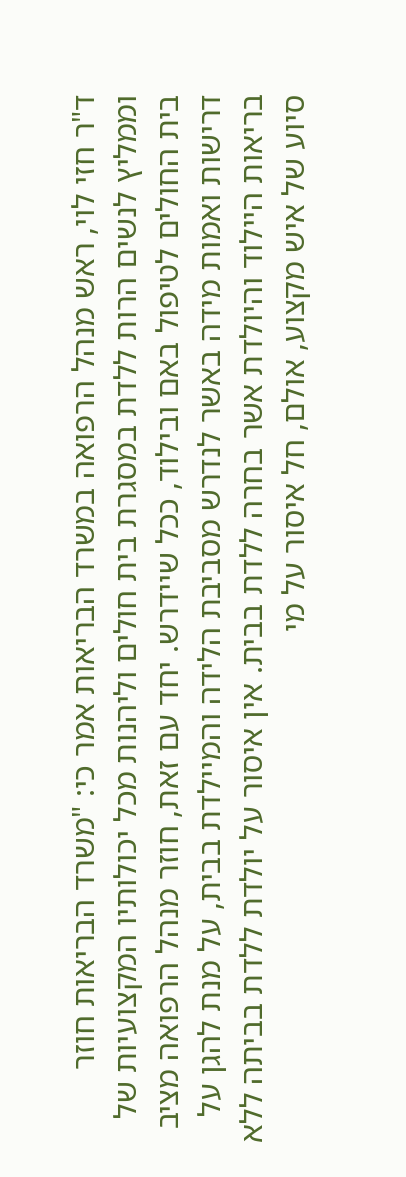ד"ר חזי לוי, ראש מנהל הרפואה במשרד הבריאות אמר כי: "משרד הבריאות חוזר וממליץ לנשים הרות ללדת במסגרת בית חולים וליהנות מכל יכולותיו המקצועיות של בית החולים לטיפול באם ובילוד, ככל שיידרש. יחד עם זאת, חוזר מנהל הרפואה מציב דרישות ואמות מידה באשר לנדרש מסביבת הלידה והמיילדת בבית, על מנת להגן על בריאות היילוד והיולדת אשר בחרה ללדת בבית. אין איסור על יולדת ללדת בביתה ללא סיוע של איש מקצוע, אולם, חל איסור על מי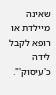שאינה מיילדת או רופא לקבל לידה כ'עיסוק'".